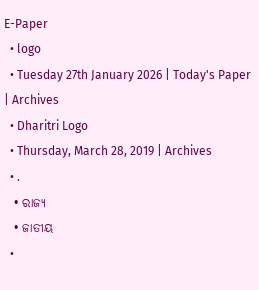E-Paper
  • logo
  • Tuesday 27th January 2026 | Today's Paper | Archives
  • Dharitri Logo
  • Thursday, March 28, 2019 | Archives
  • .
  • ରାଜ୍ୟ
  • ଜାତୀୟ
  •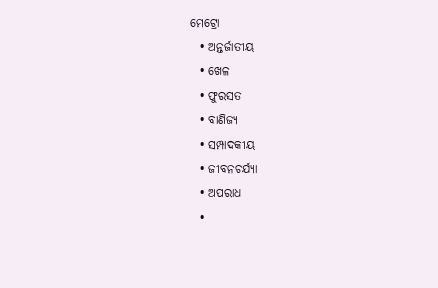ମେଟ୍ରୋ
  • ଅନ୍ତର୍ଜାତୀୟ
  • ଖେଳ
  • ଫୁରସତ
  • ବାଣିଜ୍ୟ
  • ସମ୍ପାଦକୀୟ
  • ଜୀବନଚର୍ଯ୍ୟା
  • ଅପରାଧ
  •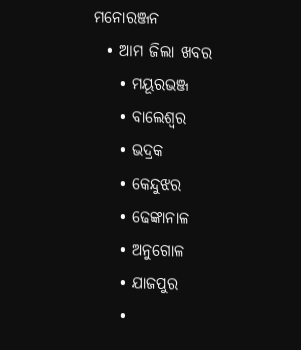ମନୋରଞ୍ଜନ
  • ଆମ ଜିଲା ଖବର
    • ମୟୂରଭଞ୍ଜ
    • ବାଲେଶ୍ୱର
    • ଭଦ୍ରକ
    • କେନ୍ଦୁଝର
    • ଢେଙ୍କାନାଳ
    • ଅନୁଗୋଳ
    • ଯାଜପୁର
    •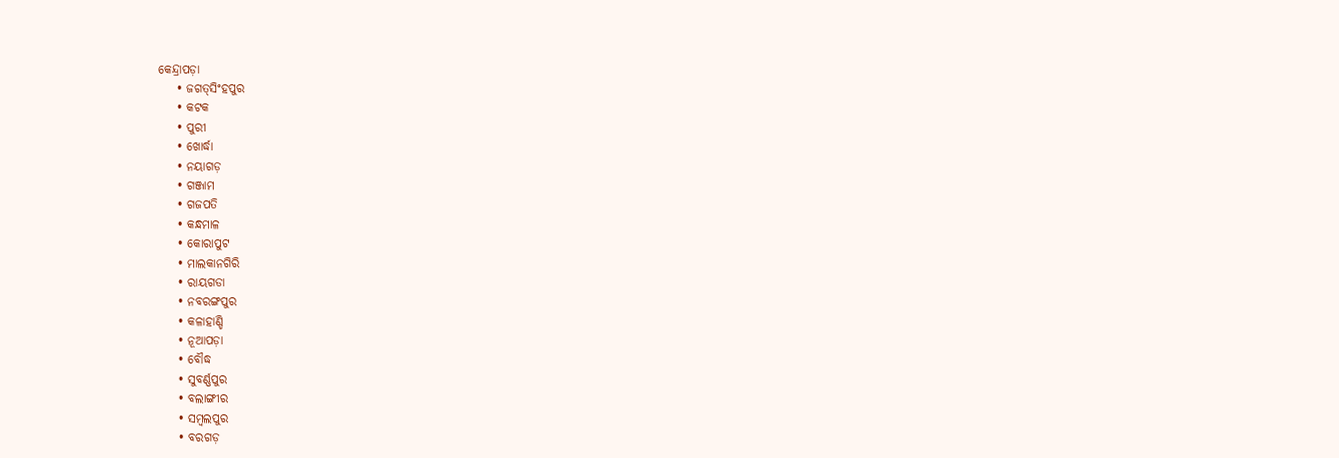କେନ୍ଦ୍ରାପଡ଼ା
    • ଜଗତ୍‌ସିଂହପୁର
    • କଟକ
    • ପୁରୀ
    • ଖୋର୍ଦ୍ଧା
    • ନୟାଗଡ଼
    • ଗଞ୍ଜାମ
    • ଗଜପତି
    • କନ୍ଧମାଳ
    • କୋରାପୁଟ
    • ମାଲକାନଗିରି
    • ରାୟଗଡା
    • ନବରଙ୍ଗପୁର
    • କଳାହାଣ୍ଡି
    • ନୂଆପଡ଼ା
    • ବୌଦ୍ଧ
    • ସୁବର୍ଣ୍ଣପୁର
    • ବଲାଙ୍ଗୀର
    • ସମ୍ବଲପୁର
    • ବରଗଡ଼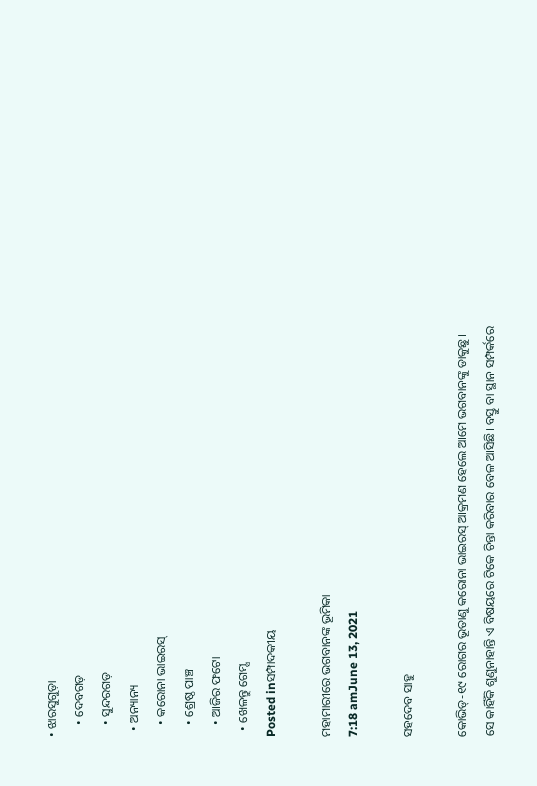• ଝାରସୁଗୁଡ଼ା
    • ଦେବଗଡ଼
    • ସୁନ୍ଦରଗଡ଼
  • ଅନ୍ୟାନ୍ୟ
    • କରୋନା ଭାଇରସ୍‌
    • ଶ୍ରେଷ୍ଠ ପାଞ୍ଚ
    • ଆଜିର ଫଟୋ
  • ଖେଳନ୍ତୁ ଗେମ୍ସ
Posted inସମ୍ପାଦକୀୟ

ମହାମାରୀରେ ଭଗବାନଙ୍କ ଭୂମିକା
7:18 amJune 13, 2021

ସହଦେବ ସାହୁ

କୋଭିଡ୍‌-୧୯ ରୋଗର ଭୂତାଣୁ କରୋନା ଭାଇରସ୍‌ ଆକ୍ରମଣ ହେଲେ ଆମେ ଭଗବାନଙ୍କୁ ଡାକୁଛୁ। ସେ କାହିଁକି ଶୁଣୁନାହାନ୍ତି ଏ ବିଷୟରେ ଟିକେ ଚିନ୍ତା କରିବାର ବେଳ ଆସିଛି। ବସ୍ତୁ ବା ସ୍ଥାନ ସମ୍ପର୍କରେ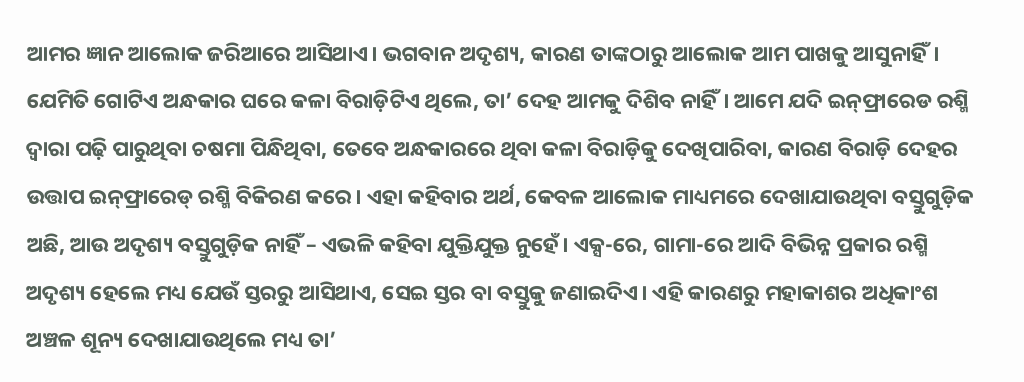ଆମର ଜ୍ଞାନ ଆଲୋକ ଜରିଆରେ ଆସିଥାଏ। ଭଗବାନ ଅଦୃଶ୍ୟ, କାରଣ ତାଙ୍କଠାରୁ ଆଲୋକ ଆମ ପାଖକୁ ଆସୁନାହିଁ। ଯେମିତି ଗୋଟିଏ ଅନ୍ଧକାର ଘରେ କଳା ବିରାଡ଼ିଟିଏ ଥିଲେ, ତା’ ଦେହ ଆମକୁ ଦିଶିବ ନାହିଁ। ଆମେ ଯଦି ଇନ୍‌ଫ୍ରାରେଡ ରଶ୍ମି ଦ୍ୱାରା ପଢ଼ି ପାରୁଥିବା ଚଷମା ପିନ୍ଧିଥିବା, ତେବେ ଅନ୍ଧକାରରେ ଥିବା କଳା ବିରାଡ଼ିକୁ ଦେଖିପାରିବା, କାରଣ ବିରାଡ଼ି ଦେହର ଉତ୍ତାପ ଇନ୍‌ଫ୍ରାରେଡ୍‌ ରଶ୍ମି ବିକିରଣ କରେ। ଏହା କହିବାର ଅର୍ଥ, କେବଳ ଆଲୋକ ମାଧ୍ୟମରେ ଦେଖାଯାଉଥିବା ବସ୍ତୁଗୁଡ଼ିକ ଅଛି, ଆଉ ଅଦୃଶ୍ୟ ବସ୍ତୁଗୁଡ଼ିକ ନାହିଁ – ଏଭଳି କହିବା ଯୁକ୍ତିଯୁକ୍ତ ନୁହେଁ। ଏକ୍ସ-ରେ, ଗାମା-ରେ ଆଦି ବିଭିନ୍ନ ପ୍ରକାର ରଶ୍ମି ଅଦୃଶ୍ୟ ହେଲେ ମଧ୍ୟ ଯେଉଁ ସ୍ତରରୁ ଆସିଥାଏ, ସେଇ ସ୍ତର ବା ବସ୍ତୁକୁ ଜଣାଇଦିଏ। ଏହି କାରଣରୁ ମହାକାଶର ଅଧିକାଂଶ ଅଞ୍ଚଳ ଶୂନ୍ୟ ଦେଖାଯାଉଥିଲେ ମଧ୍ୟ ତା’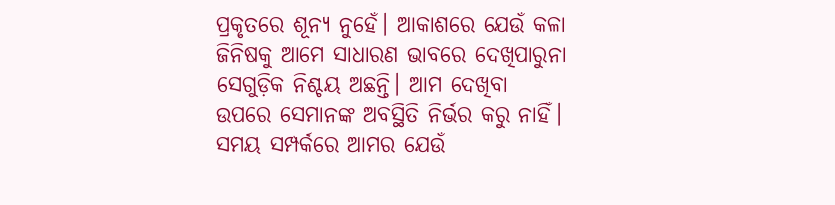ପ୍ରକୃତରେ ଶୂନ୍ୟ ନୁହେଁ। ଆକାଶରେ ଯେଉଁ କଳା ଜିନିଷକୁ ଆମେ ସାଧାରଣ ଭାବରେ ଦେଖିପାରୁନା ସେଗୁଡ଼ିକ ନିଶ୍ଚୟ ଅଛନ୍ତି। ଆମ ଦେଖିବା ଉପରେ ସେମାନଙ୍କ ଅବସ୍ଥିତି ନିର୍ଭର କରୁ ନାହିଁ। ସମୟ ସମ୍ପର୍କରେ ଆମର ଯେଉଁ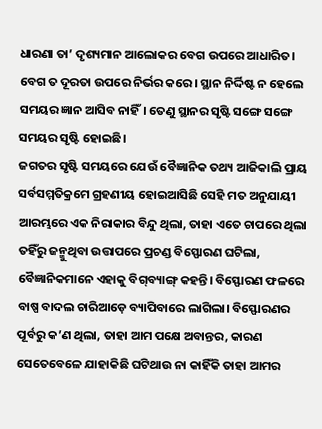ଧାରଣା ତା’ ଦୃଶ୍ୟମାନ ଆଲୋକର ବେଗ ଉପରେ ଆଧାରିତ। ବେଗ ତ ଦୂରତା ଉପରେ ନିର୍ଭର କରେ। ସ୍ଥାନ ନିର୍ଦ୍ଦିଷ୍ଟ ନ ହେଲେ ସମୟର ଜ୍ଞାନ ଆସିବ ନାହିଁ। ତେଣୁ ସ୍ଥାନର ସୃଷ୍ଟି ସଙ୍ଗେ ସଙ୍ଗେ ସମୟର ସୃଷ୍ଟି ହୋଇଛି।
ଜଗତର ସୃଷ୍ଟି ସମୟରେ ଯେଉଁ ବୈଜ୍ଞାନିକ ତଥ୍ୟ ଆଜିକାଲି ପ୍ରାୟ ସର୍ବସମ୍ମତିକ୍ରମେ ଗ୍ରହଣୀୟ ହୋଇଆସିଛି ସେହି ମତ ଅନୁଯାୟୀ ଆରମ୍ଭରେ ଏକ ନିରାକାର ବିନ୍ଦୁ ଥିଲା, ତାହା ଏତେ ଚାପରେ ଥିଲା ତହିଁରୁ ଜନ୍ମୁଥିବା ଉତ୍ତାପରେ ପ୍ରଚଣ୍ଡ ବିସ୍ଫୋରଣ ଘଟିଲା, ବୈଜ୍ଞାନିକମାନେ ଏହାକୁ ବିଗ୍‌ବ୍ୟାଙ୍ଗ୍‌ କହନ୍ତି। ବିସ୍ଫୋରଣ ଫଳରେ ବାଷ୍ପ ବାଦଲ ଚାରିଆଡ଼େ ବ୍ୟାପିବାରେ ଲାଗିଲା। ବିସ୍ଫୋରଣର ପୂର୍ବରୁ କ’ଣ ଥିଲା, ତାହା ଆମ ପକ୍ଷେ ଅବାନ୍ତର, କାରଣ ସେତେବେଳେ ଯାହାକିଛି ଘଟିଥାଉ ନା କାହିଁକି ତାହା ଆମର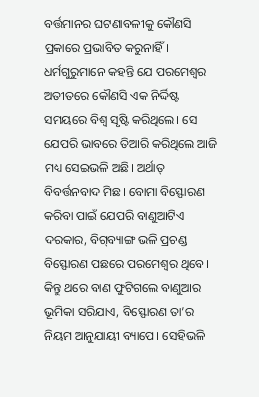ବର୍ତ୍ତମାନର ଘଟଣାବଳୀକୁ କୌଣସି ପ୍ରକାରେ ପ୍ରଭାବିତ କରୁନାହିଁ। ଧର୍ମଗୁରୁମାନେ କହନ୍ତି ଯେ ପରମେଶ୍ୱର ଅତୀତରେ କୌଣସି ଏକ ନିର୍ଦ୍ଦିଷ୍ଟ ସମୟରେ ବିଶ୍ୱ ସୃଷ୍ଟି କରିଥିଲେ। ସେ ଯେପରି ଭାବରେ ତିଆରି କରିଥିଲେ ଆଜି ମଧ୍ୟ ସେଇଭଳି ଅଛି। ଅର୍ଥାତ୍‌ ବିବର୍ତ୍ତନବାଦ ମିଛ। ବୋମା ବିସ୍ଫୋରଣ କରିବା ପାଇଁ ଯେପରି ବାଣୁଆଟିଏ ଦରକାର, ବିଗ୍‌ବ୍ୟାଙ୍ଗ ଭଳି ପ୍ରଚଣ୍ଡ ବିସ୍ଫୋରଣ ପଛରେ ପରମେଶ୍ୱର ଥିବେ। କିନ୍ତୁ ଥରେ ବାଣ ଫୁଟିଗଲେ ବାଣୁଆର ଭୂମିକା ସରିଯାଏ, ବିସ୍ଫୋରଣ ତା’ର ନିୟମ ଆନୁଯାୟୀ ବ୍ୟାପେ। ସେହିଭଳି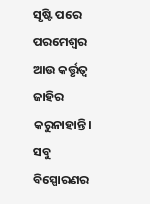ସୃଷ୍ଟି ପରେ ପରମେଶ୍ୱର ଆଉ କର୍ତ୍ତୃତ୍ୱ ଜାହିର କରୁନାହାନ୍ତି। ସବୁ ବିସ୍ପୋରଣର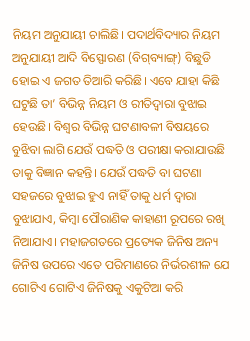ନିୟମ ଅନୁଯାୟୀ ଚାଲିଛି। ପଦାର୍ଥବିଦ୍ୟାର ନିୟମ ଅନୁଯାୟୀ ଆଦି ବିସ୍ଫୋରଣ (ବିଗ୍‌ବ୍ୟାଙ୍ଗ୍‌) ବିଛୁଡି ହୋଇ ଏ ଜଗତ ତିଆରି କରିଛି। ଏବେ ଯାହା କିଛି ଘଟୁଛି ତା’ ବିଭିନ୍ନ ନିୟମ ଓ ରୀତିଦ୍ୱାରା ବୁଝାଇ ହେଉଛି। ବିଶ୍ୱର ବିଭିନ୍ନ ଘଟଣାବଳୀ ବିଷୟରେ ବୁଝିବା ଲାଗି ଯେଉଁ ପଦ୍ଧତି ଓ ପରୀକ୍ଷା କରାଯାଉଛି ତାକୁ ବିଜ୍ଞାନ କହନ୍ତି। ଯେଉଁ ପଦ୍ଧତି ବା ଘଟଣା ସହଜରେ ବୁଝାଇ ହୁଏ ନାହିଁ ତାକୁ ଧର୍ମ ଦ୍ୱାରା ବୁଝାଯାଏ, କିମ୍ବା ପୌରାଣିକ କାହାଣୀ ରୂପରେ ରଖି ନିଆଯାଏ। ମହାଜଗତରେ ପ୍ରତ୍ୟେକ ଜିନିଷ ଅନ୍ୟ ଜିନିଷ ଉପରେ ଏତେ ପରିମାଣରେ ନିର୍ଭରଶୀଳ ଯେ ଗୋଟିଏ ଗୋଟିଏ ଜିନିଷକୁ ଏକୁଟିଆ କରି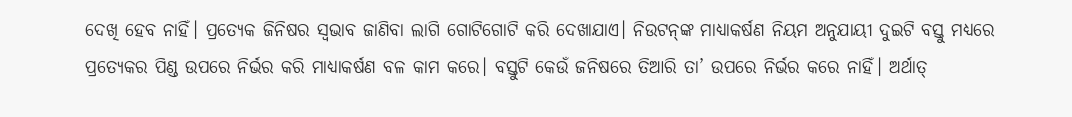ଦେଖି ହେବ ନାହିଁ। ପ୍ରତ୍ୟେକ ଜିନିଷର ସ୍ବଭାବ ଜାଣିବା ଲାଗି ଗୋଟିଗୋଟି କରି ଦେଖାଯାଏ। ନିଉଟନ୍‌ଙ୍କ ମାଧ୍ୟାକର୍ଷଣ ନିୟମ ଅନୁଯାୟୀ ଦୁଇଟି ବସ୍ତୁ ମଧ୍ୟରେ ପ୍ରତ୍ୟେକର ପିଣ୍ଡ ଉପରେ ନିର୍ଭର କରି ମାଧ୍ୟାକର୍ଷଣ ବଳ କାମ କରେ। ବସ୍ତୁଟି କେଉଁ ଜନିଷରେ ତିଆରି ତା’ ଉପରେ ନିର୍ଭର କରେ ନାହିଁ। ଅର୍ଥାତ୍‌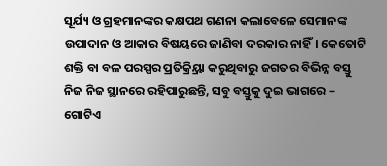ସୂର୍ଯ୍ୟ ଓ ଗ୍ରହମାନଙ୍କର କକ୍ଷପଥ ଗଣନା କଲାବେଳେ ସେମାନଙ୍କ ଉପାଦାନ ଓ ଆକାର ବିଷୟରେ ଜାଣିବା ଦରକାର ନାହିଁ। କେତୋଟି ଶକ୍ତି ବା ବଳ ପରସ୍ପର ପ୍ରତିକ୍ର୍ରିୟା କରୁଥିବାରୁ ଜଗତର ବିଭିନ୍ନ ବସ୍ତୁ ନିଜ ନିଜ ସ୍ଥାନରେ ରହିପାରୁଛନ୍ତି, ସବୁ ବସ୍ତୁକୁ ଦୁଇ ଭାଗରେ – ଗୋଟିଏ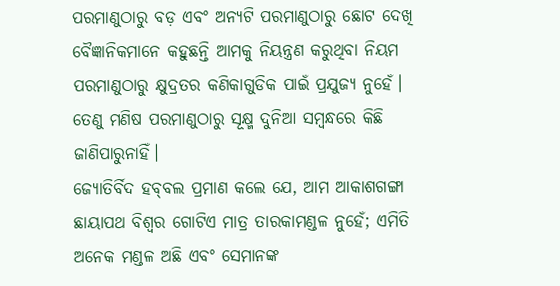ପରମାଣୁଠାରୁ ବଡ଼ ଏବଂ ଅନ୍ୟଟି ପରମାଣୁଠାରୁ ଛୋଟ ଦେଖି ବୈଜ୍ଞାନିକମାନେ କହୁଛନ୍ତି ଆମକୁ ନିୟନ୍ତ୍ରଣ କରୁଥିବା ନିୟମ ପରମାଣୁଠାରୁ କ୍ଷୁଦ୍ରତର କଣିକାଗୁଡିକ ପାଇଁ ପ୍ରଯୁଜ୍ୟ ନୁହେଁ। ତେଣୁ ମଣିଷ ପରମାଣୁଠାରୁ ସୂକ୍ଷ୍ମ ଦୁନିଆ ସମ୍ବନ୍ଧରେ କିଛି ଜାଣିପାରୁନାହିଁ।
ଜ୍ୟୋତିର୍ବିଦ ହବ୍‌ବଲ ପ୍ରମାଣ କଲେ ଯେ, ଆମ ଆକାଶଗଙ୍ଗା ଛାୟାପଥ ବିଶ୍ୱର ଗୋଟିଏ ମାତ୍ର ତାରକାମଣ୍ଡଳ ନୁହେଁ; ଏମିତି ଅନେକ ମଣ୍ଡଳ ଅଛି ଏବଂ ସେମାନଙ୍କ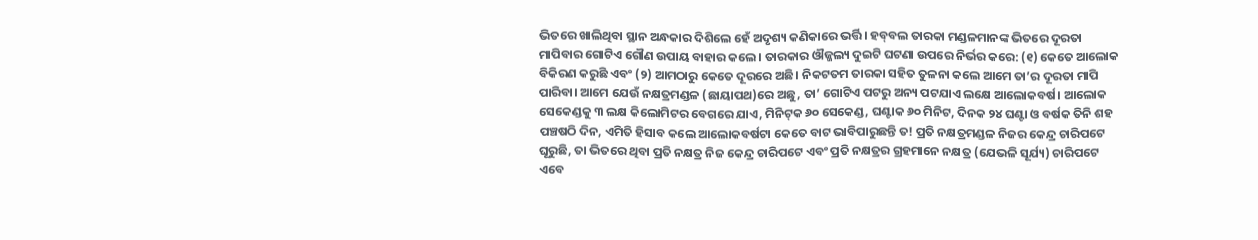ଭିତରେ ଖାଲିଥିବା ସ୍ଥାନ ଅନ୍ଧକାର ଦିଶିଲେ ହେଁ ଅଦୃଶ୍ୟ କଣିକାରେ ଭର୍ତ୍ତି। ହବ୍‌ବଲ ତାରକା ମଣ୍ଡଳମାନଙ୍କ ଭିତରେ ଦୂରତା ମାପିବାର ଗୋଟିଏ ଗୌଣ ଉପାୟ ବାହାର କଲେ। ତାରକାର ଔଜ୍ଜଲ୍ୟ ଦୁଇଟି ଘଟଣା ଉପରେ ନିର୍ଭର କରେ: (୧) କେତେ ଆଲୋକ ବିକିରଣ କରୁଛି ଏବଂ (୨) ଆମଠାରୁ କେତେ ଦୂରରେ ଅଛି। ନିକଟତମ ତାରକା ସହିତ ତୁଳନା କଲେ ଆମେ ତା’ର ଦୂରତା ମାପି ପାରିବା। ଆମେ ଯେଉଁ ନକ୍ଷତ୍ରମଣ୍ଡଳ (ଛାୟାପଥ)ରେ ଅଛୁ, ତା’ ଗୋଟିଏ ପଟରୁ ଅନ୍ୟ ପଟଯାଏ ଲକ୍ଷେ ଆଲୋକବର୍ଷ। ଆଲୋକ ସେକେଣ୍ଡକୁ ୩ ଲକ୍ଷ କିଲୋମିଟର ବେଗରେ ଯାଏ, ମିନିଟ୍‌କ ୬୦ ସେକେଣ୍ଡ, ଘଣ୍ଟାକ ୬୦ ମିନିଟ, ଦିନକ ୨୪ ଘଣ୍ଟା ଓ ବର୍ଷକ ତିନି ଶହ ପଞ୍ଚଷଠି ଦିନ, ଏମିତି ହିସାବ କଲେ ଆଲୋକବର୍ଷଟା କେତେ ବାଟ ଭାବିପାରୁଛନ୍ତି ତ! ପ୍ରତି ନକ୍ଷତ୍ରମଣ୍ଡଳ ନିଜର କେନ୍ଦ୍ର ଚାରିପଟେ ଘୂରୁଛି, ତା ଭିତରେ ଥିବା ପ୍ରତି ନକ୍ଷତ୍ର ନିଜ କେନ୍ଦ୍ର ଚାରିପଟେ ଏବଂ ପ୍ରତି ନକ୍ଷତ୍ରର ଗ୍ରହମାନେ ନକ୍ଷତ୍ର (ଯେଭଳି ସୂର୍ଯ୍ୟ) ଚାରିପଟେ ଏବେ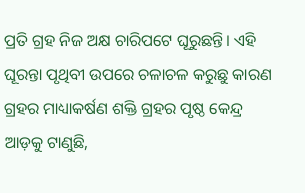ପ୍ରତି ଗ୍ରହ ନିଜ ଅକ୍ଷ ଚାରିପଟେ ଘୂରୁଛନ୍ତି। ଏହି ଘୂରନ୍ତା ପୃଥିବୀ ଉପରେ ଚଳାଚଳ କରୁଛୁ କାରଣ ଗ୍ରହର ମାଧ୍ୟାକର୍ଷଣ ଶକ୍ତି ଗ୍ରହର ପୃଷ୍ଠ କେନ୍ଦ୍ର ଆଡ଼କୁ ଟାଣୁଛି,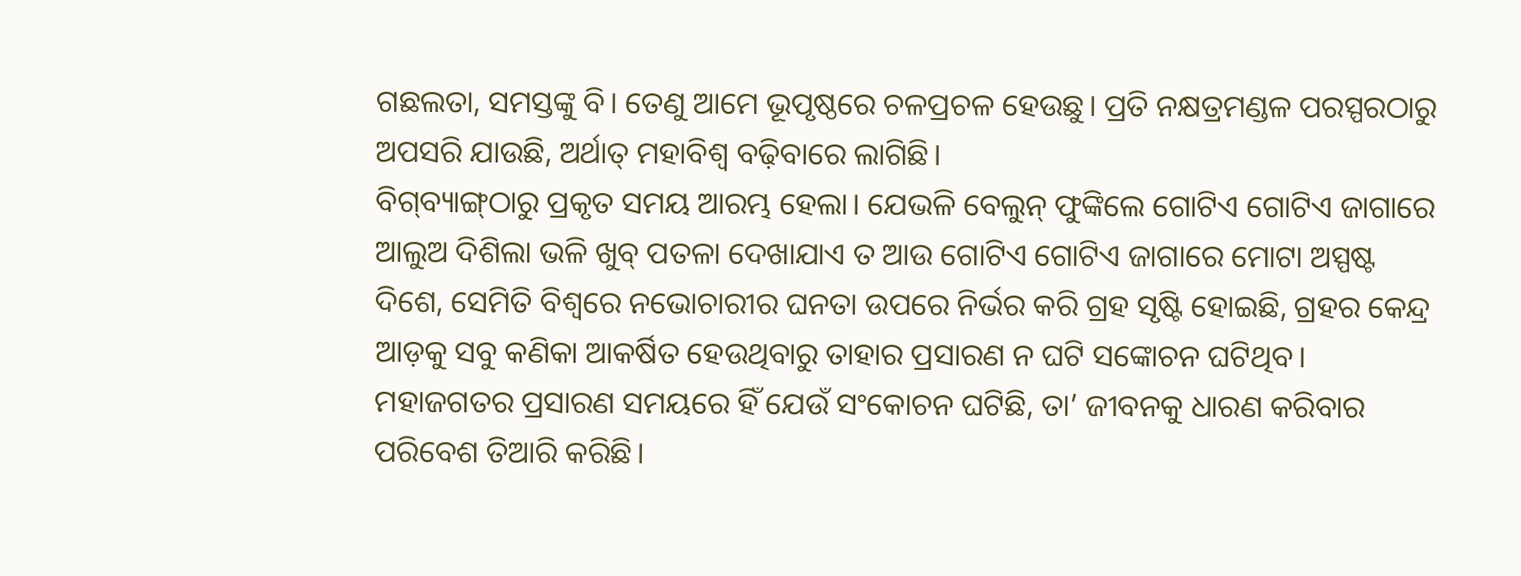ଗଛଲତା, ସମସ୍ତଙ୍କୁ ବି। ତେଣୁ ଆମେ ଭୂପୃଷ୍ଠରେ ଚଳପ୍ରଚଳ ହେଉଛୁ। ପ୍ରତି ନକ୍ଷତ୍ରମଣ୍ଡଳ ପରସ୍ପରଠାରୁ ଅପସରି ଯାଉଛି, ଅର୍ଥାତ୍‌ ମହାବିଶ୍ୱ ବଢ଼ିବାରେ ଲାଗିଛି।
ବିଗ୍‌ବ୍ୟାଙ୍ଗ୍‌ଠାରୁ ପ୍ରକୃତ ସମୟ ଆରମ୍ଭ ହେଲା। ଯେଭଳି ବେଲୁନ୍‌ ଫୁଙ୍କିଲେ ଗୋଟିଏ ଗୋଟିଏ ଜାଗାରେ ଆଲୁଅ ଦିଶିଲା ଭଳି ଖୁବ୍‌ ପତଳା ଦେଖାଯାଏ ତ ଆଉ ଗୋଟିଏ ଗୋଟିଏ ଜାଗାରେ ମୋଟା ଅସ୍ପଷ୍ଟ ଦିଶେ, ସେମିତି ବିଶ୍ୱରେ ନଭୋଚାରୀର ଘନତା ଉପରେ ନିର୍ଭର କରି ଗ୍ରହ ସୃଷ୍ଟି ହୋଇଛି, ଗ୍ରହର କେନ୍ଦ୍ର ଆଡ଼କୁ ସବୁ କଣିକା ଆକର୍ଷିତ ହେଉଥିବାରୁ ତାହାର ପ୍ରସାରଣ ନ ଘଟି ସଙ୍କୋଚନ ଘଟିଥିବ। ମହାଜଗତର ପ୍ରସାରଣ ସମୟରେ ହିଁ ଯେଉଁ ସଂକୋଚନ ଘଟିଛି, ତା’ ଜୀବନକୁ ଧାରଣ କରିବାର ପରିବେଶ ତିଆରି କରିଛି।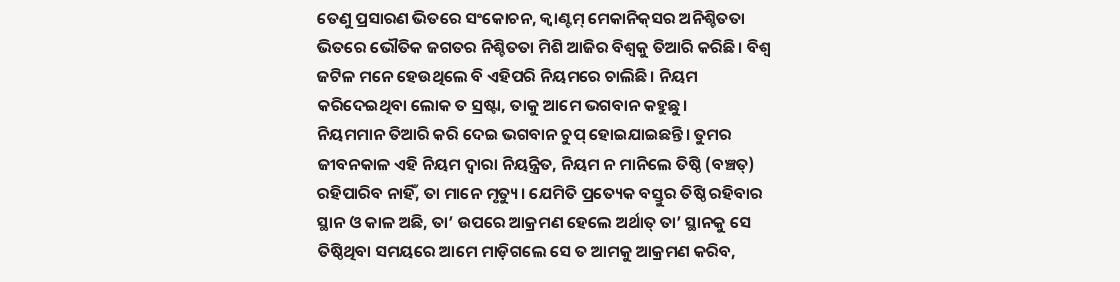ତେଣୁ ପ୍ରସାରଣ ଭିତରେ ସଂକୋଚନ, କ୍ୱାଣ୍ଟମ୍‌ ମେକାନିକ୍‌ସର ଅନିଶ୍ଚିତତା ଭିତରେ ଭୌତିକ ଜଗତର ନିଶ୍ଚିତତା ମିଶି ଆଜିର ବିଶ୍ୱକୁ ତିଆରି କରିଛି। ବିଶ୍ୱ ଜଟିଳ ମନେ ହେଉଥିଲେ ବି ଏହିପରି ନିୟମରେ ଚାଲିଛି। ନିୟମ କରିଦେଇଥିବା ଲୋକ ତ ସ୍ରଷ୍ଟା, ତାକୁ ଆମେ ଭଗବାନ କହୁଛୁ।
ନିୟମମାନ ତିଆରି କରି ଦେଇ ଭଗବାନ ଚୁପ୍‌ ହୋଇଯାଇଛନ୍ତି। ତୁମର ଜୀବନକାଳ ଏହି ନିୟମ ଦ୍ୱାରା ନିୟନ୍ତ୍ରିତ, ନିୟମ ନ ମାନିଲେ ତିଷ୍ଠି (ବଞ୍ଚତ୍) ରହିପାରିବ ନାହିଁ, ତା ମାନେ ମୃତ୍ୟୁ। ଯେମିତି ପ୍ରତ୍ୟେକ ବସ୍ତୁର ତିଷ୍ଠି ରହିବାର ସ୍ଥାନ ଓ କାଳ ଅଛି, ତା’ ଉପରେ ଆକ୍ରମଣ ହେଲେ ଅର୍ଥାତ୍‌ ତା’ ସ୍ଥାନକୁ ସେ ତିଷ୍ଠିଥିବା ସମୟରେ ଆମେ ମାଡ଼ିଗଲେ ସେ ତ ଆମକୁ ଆକ୍ରମଣ କରିବ,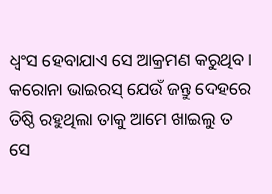ଧ୍ୱଂସ ହେବାଯାଏ ସେ ଆକ୍ରମଣ କରୁଥିବ। କରୋନା ଭାଇରସ୍‌ ଯେଉଁ ଜନ୍ତୁ ଦେହରେ ତିଷ୍ଠି ରହୁଥିଲା ତାକୁ ଆମେ ଖାଇଲୁ ତ ସେ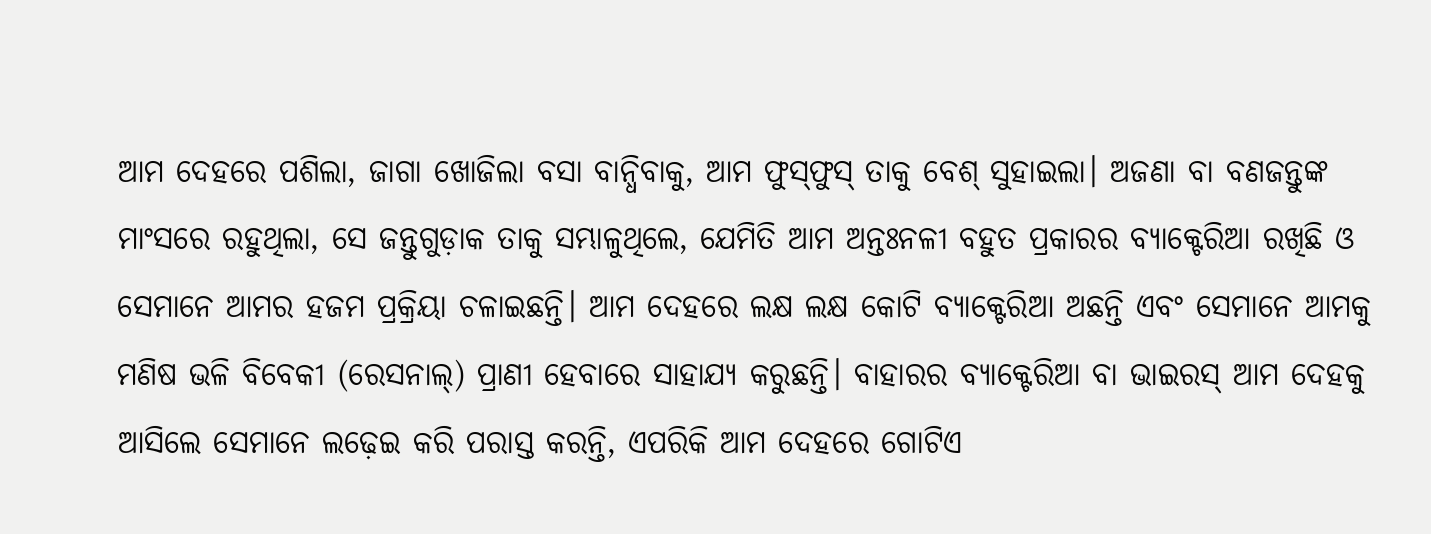ଆମ ଦେହରେ ପଶିଲା, ଜାଗା ଖୋଜିଲା ବସା ବାନ୍ଧିବାକୁ, ଆମ ଫୁସ୍‌ଫୁସ୍‌ ତାକୁ ବେଶ୍‌ ସୁହାଇଲା। ଅଜଣା ବା ବଣଜନ୍ତୁଙ୍କ ମାଂସରେ ରହୁଥିଲା, ସେ ଜନ୍ତୁଗୁଡ଼ାକ ତାକୁ ସମ୍ଭାଳୁଥିଲେ, ଯେମିତି ଆମ ଅନ୍ତଃନଳୀ ବହୁତ ପ୍ରକାରର ବ୍ୟାକ୍ଟେରିଆ ରଖିଛି ଓ ସେମାନେ ଆମର ହଜମ ପ୍ରକ୍ରିୟା ଚଳାଇଛନ୍ତି। ଆମ ଦେହରେ ଲକ୍ଷ ଲକ୍ଷ କୋଟି ବ୍ୟାକ୍ଟେରିଆ ଅଛନ୍ତି ଏବଂ ସେମାନେ ଆମକୁ ମଣିଷ ଭଳି ବିବେକୀ (ରେସନାଲ୍‌) ପ୍ରାଣୀ ହେବାରେ ସାହାଯ୍ୟ କରୁଛନ୍ତି। ବାହାରର ବ୍ୟାକ୍ଟେରିଆ ବା ଭାଇରସ୍‌ ଆମ ଦେହକୁ ଆସିଲେ ସେମାନେ ଲଢ଼େଇ କରି ପରାସ୍ତ କରନ୍ତି, ଏପରିକି ଆମ ଦେହରେ ଗୋଟିଏ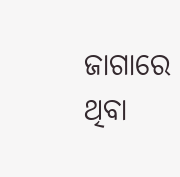ଜାଗାରେ ଥିବା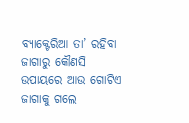ବ୍ୟାକ୍ଟେରିଆ ତା’ ରହିବା ଜାଗାରୁ କୌଣସି ଉପାୟରେ ଆଉ ଗୋଟିଏ ଜାଗାକୁ ଗଲେ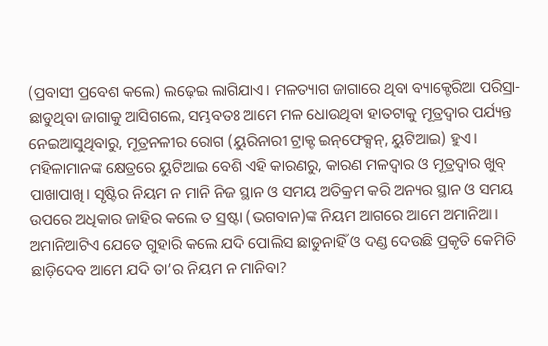(ପ୍ରବାସୀ ପ୍ରବେଶ କଲେ) ଲଢ଼େଇ ଲାଗିଯାଏ। ମଳତ୍ୟାଗ ଜାଗାରେ ଥିବା ବ୍ୟାକ୍ଟେରିଆ ପରିସ୍ରା-ଛାଡୁଥିବା ଜାଗାକୁ ଆସିଗଲେ, ସମ୍ଭବତଃ ଆମେ ମଳ ଧୋଉଥିବା ହାତଟାକୁ ମୂତ୍ରଦ୍ୱାର ପର୍ଯ୍ୟନ୍ତ ନେଇଆସୁଥିବାରୁ, ମୂତ୍ରନଳୀର ରୋଗ (ୟୁରିନାରୀ ଟ୍ରାକ୍ଟ ଇନ୍‌ଫେକ୍ସନ୍‌, ୟୁଟିଆଇ) ହୁଏ। ମହିଳାମାନଙ୍କ କ୍ଷେତ୍ରରେ ୟୁଟିଆଇ ବେଶି ଏହି କାରଣରୁ, କାରଣ ମଳଦ୍ୱାର ଓ ମୂତ୍ରଦ୍ୱାର ଖୁବ୍‌ ପାଖାପାଖି। ସୃଷ୍ଟିର ନିୟମ ନ ମାନି ନିଜ ସ୍ଥାନ ଓ ସମୟ ଅତିକ୍ରମ କରି ଅନ୍ୟର ସ୍ଥାନ ଓ ସମୟ ଉପରେ ଅଧିକାର ଜାହିର କଲେ ତ ସ୍ରଷ୍ଟା (ଭଗବାନ)ଙ୍କ ନିୟମ ଆଗରେ ଆମେ ଅମାନିଆ। ଅମାନିଆଟିଏ ଯେତେ ଗୁହାରି କଲେ ଯଦି ପୋଲିସ ଛାଡୁନାହିଁ ଓ ଦଣ୍ଡ ଦେଉଛି ପ୍ରକୃତି କେମିତି ଛାଡ଼ିଦେବ ଆମେ ଯଦି ତା’ର ନିୟମ ନ ମାନିବା?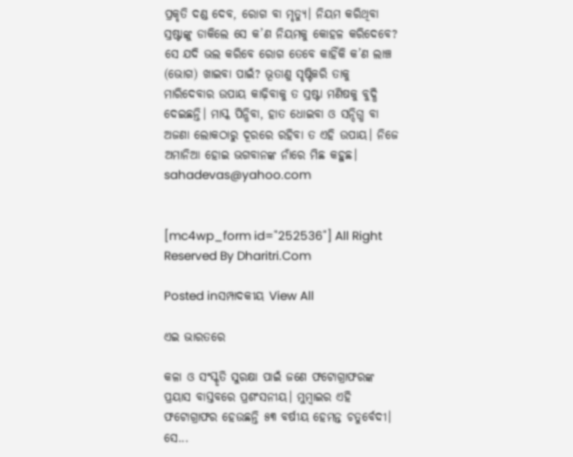ପ୍ରକୃତି ଦଣ୍ଡ ଦେବ, ରୋଗ ବା ମୃତ୍ୟୁ। ନିୟମ କରିଥିବା ସ୍ରଷ୍ଟାଙ୍କୁ ଡାକିଲେ ସେ କ’ଣ ନିୟମକୁ କୋହଳ କରିଦେବେ? ସେ ଯଦି ଭଲ କରିବେ ରୋଗ ତେବେ କାହିଁକି କ’ଣ ଲାଞ୍ଚ (ଭୋଗ) ଖାଇବା ପାଇଁ? ଭୂତାଣୁ ସୃଷ୍ଟିକରି ତାକୁ ମାରିଦେବାର ଉପାୟ କାଢ଼ିବାକୁ ତ ସ୍ରଷ୍ଟା ମଣିଷକୁ ବୁଦ୍ଧି ଦେଇଛନ୍ତି। ମାସ୍କ ପିନ୍ଧିବା, ହାତ ଧୋଇବା ଓ ସନ୍ଦିଗ୍ଧ ବା ଅଜଣା ଲୋକଠାରୁ ଦୂରରେ ରହିବା ତ ଏହି ଉପାୟ। ନିଜେ ଅମାନିଆ ହୋଇ ଭଗବାନଙ୍କ ନାଁରେ ମିଛ କହୁଛ।
sahadevas@yahoo.com


[mc4wp_form id="252536"] All Right Reserved By Dharitri.Com

Posted inସମ୍ପାଦକୀୟ View All

ଏଇ ଭାରତରେ

କଳା ଓ ସଂସ୍କୃତି ସୁରକ୍ଷା ପାଇଁ ଜଣେ ଫଟୋଗ୍ରାଫରଙ୍କ ପ୍ରୟାସ ବାସ୍ତବରେ ପ୍ରଶଂସନୀୟ। ମୁମ୍ବାଇର ଏହି ଫଟୋଗ୍ରାଫର ହେଉଛନ୍ତି ୫୩ ବର୍ଷୀୟ ହେମନ୍ତ ଚତୁର୍ବେଦୀ। ସେ...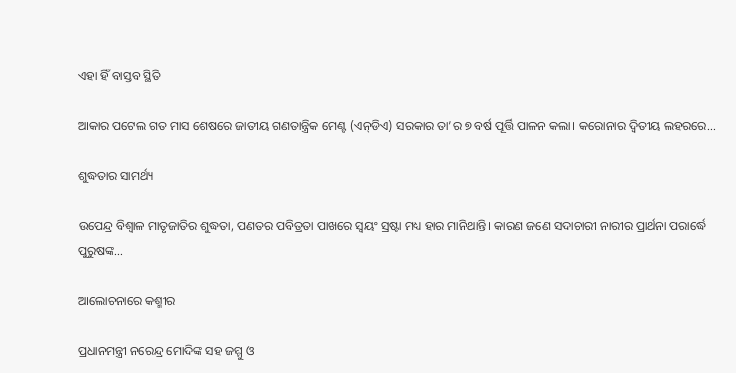ଏହା ହିଁ ବାସ୍ତବ ସ୍ଥିତି

ଆକାର ପଟେଲ ଗତ ମାସ ଶେଷରେ ଜାତୀୟ ଗଣତାନ୍ତ୍ରିକ ମେଣ୍ଟ (ଏନ୍‌ଡିଏ) ସରକାର ତା’ର ୭ ବର୍ଷ ପୂର୍ତ୍ତି ପାଳନ କଲା। କରୋନାର ଦ୍ୱିତୀୟ ଲହରରେ...

ଶୁଦ୍ଧତାର ସାମର୍ଥ୍ୟ

ଉପେନ୍ଦ୍ର ବିଶ୍ୱାଳ ମାତୃଜାତିର ଶୁଦ୍ଧତା, ପଣତର ପବିତ୍ରତା ପାଖରେ ସ୍ବୟଂ ସ୍ରଷ୍ଟା ମଧ୍ୟ ହାର ମାନିଥାନ୍ତି। କାରଣ ଜଣେ ସଦାଚାରୀ ନାରୀର ପ୍ରାର୍ଥନା ପରାର୍ଦ୍ଧେ ପୁରୁଷଙ୍କ...

ଆଲୋଚନାରେ କଶ୍ମୀର

ପ୍ରଧାନମନ୍ତ୍ରୀ ନରେନ୍ଦ୍ର ମୋଦିଙ୍କ ସହ ଜମ୍ମୁ ଓ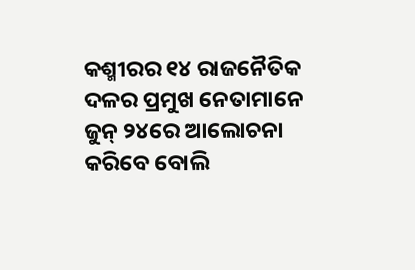କଶ୍ମୀରର ୧୪ ରାଜନୈତିକ ଦଳର ପ୍ରମୁଖ ନେତାମାନେ ଜୁନ୍‌ ୨୪ରେ ଆଲୋଚନା କରିବେ ବୋଲି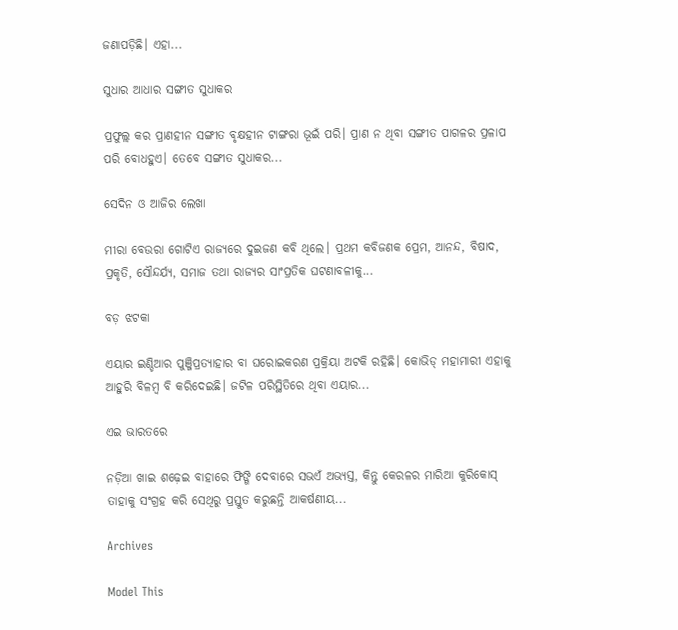ଜଣାପଡ଼ିଛି। ଏହା...

ସୁଧାର ଆଧାର ସଙ୍ଗୀତ ସୁଧାକର

ପ୍ରଫୁଲ୍ଲ କର ପ୍ରାଣହୀନ ସଙ୍ଗୀତ ବୃକ୍ଷହୀନ ଟାଙ୍ଗରା ଭୂଇଁ ପରି। ପ୍ରାଣ ନ ଥିବା ସଙ୍ଗୀତ ପାଗଳର ପ୍ରଳାପ ପରି ବୋଧହୁଏ। ତେବେ ସଙ୍ଗୀତ ସୁଧାକର...

ସେଦିନ ଓ ଆଜିର ଲେଖା

ମୀରା ବେଉରା ଗୋଟିଏ ରାଜ୍ୟରେ ଦୁଇଜଣ କବି ଥିଲେ। ପ୍ରଥମ କବିଜଣକ ପ୍ରେମ, ଆନନ୍ଦ, ବିଷାଦ, ପ୍ରକୃତି, ସୌନ୍ଦର୍ଯ୍ୟ, ସମାଜ ତଥା ରାଜ୍ୟର ସାଂପ୍ରତିକ ଘଟଣାବଳୀକୁ...

ବଡ଼ ଝଟକା

ଏୟାର ଇଣ୍ଡିଆର ପୁଞ୍ଜିପ୍ରତ୍ୟାହାର ବା ଘରୋଇକରଣ ପ୍ରକ୍ରିୟା ଅଟକି ରହିଛି। କୋଭିଡ୍‌ ମହାମାରୀ ଏହାକୁ ଆହୁରି ବିଳମ୍ବ ବି କରିଦେଇଛି। ଜଟିଳ ପରିସ୍ଥିତିରେ ଥିବା ଏୟାର...

ଏଇ ଭାରତରେ

ନଡ଼ିଆ ଖାଇ ଶଢ଼େଇ ବାହାରେ ଫିଙ୍ଗି ଦେବାରେ ସଭଏଁ ଅଭ୍ୟସ୍ତ, କିନ୍ତୁ କେରଳର ମାରିଆ କୁରିକୋସ୍‌ ତାହାକୁ ସଂଗ୍ରହ କରି ସେଥିରୁ ପ୍ରସ୍ତୁତ କରୁଛନ୍ତି ଆକର୍ଷଣୀୟ...

Archives

Model This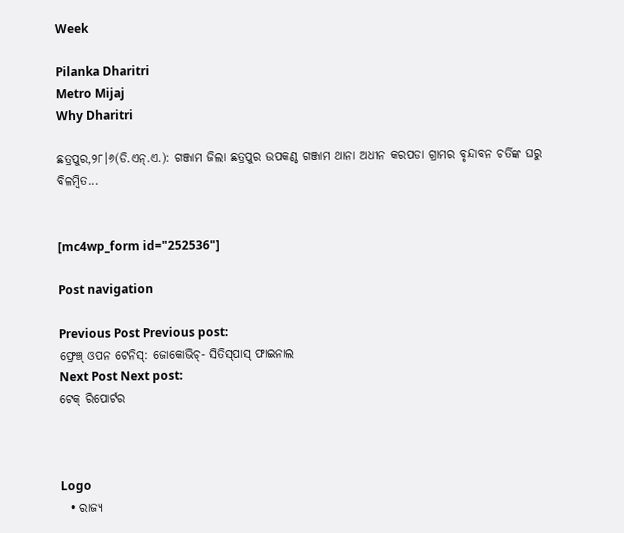Week

Pilanka Dharitri
Metro Mijaj
Why Dharitri

ଛତ୍ରପୁର,୨୮।୬(ଡି.ଏନ୍‌.ଏ.): ଗଞ୍ଜାମ ଜିଲା ଛତ୍ରପୁର ଉପକଣ୍ଠ ଗଞ୍ଜାମ ଥାନା ଅଧୀନ କରପଡା ଗ୍ରାମର ବୃନ୍ଦାବନ ଚର୍ତିଙ୍କ ଘରୁ ବିଳମ୍ବିତ...


[mc4wp_form id="252536"]

Post navigation

Previous Post Previous post:
ଫ୍ରେଞ୍ଚ୍‌ ଓପନ ଟେନିସ୍‌: ଜୋକୋଭିଚ୍‌- ସିତିସ୍‌ପାସ୍‌ ଫାଇନାଲ
Next Post Next post:
ଟେକ୍‌ ରିପୋର୍ଟର



Logo
  • ରାଜ୍ୟ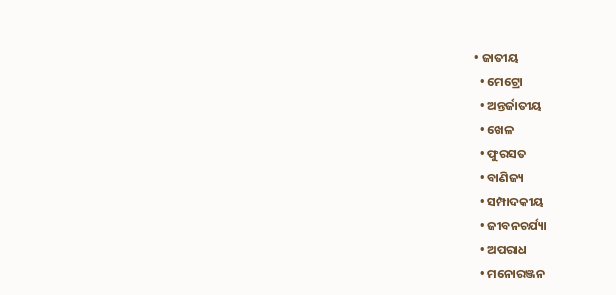• ଜାତୀୟ
  • ମେଟ୍ରୋ
  • ଅନ୍ତର୍ଜାତୀୟ
  • ଖେଳ
  • ଫୁରସତ
  • ବାଣିଜ୍ୟ
  • ସମ୍ପାଦକୀୟ
  • ଜୀବନଚର୍ଯ୍ୟା
  • ଅପରାଧ
  • ମନୋରଞ୍ଜନ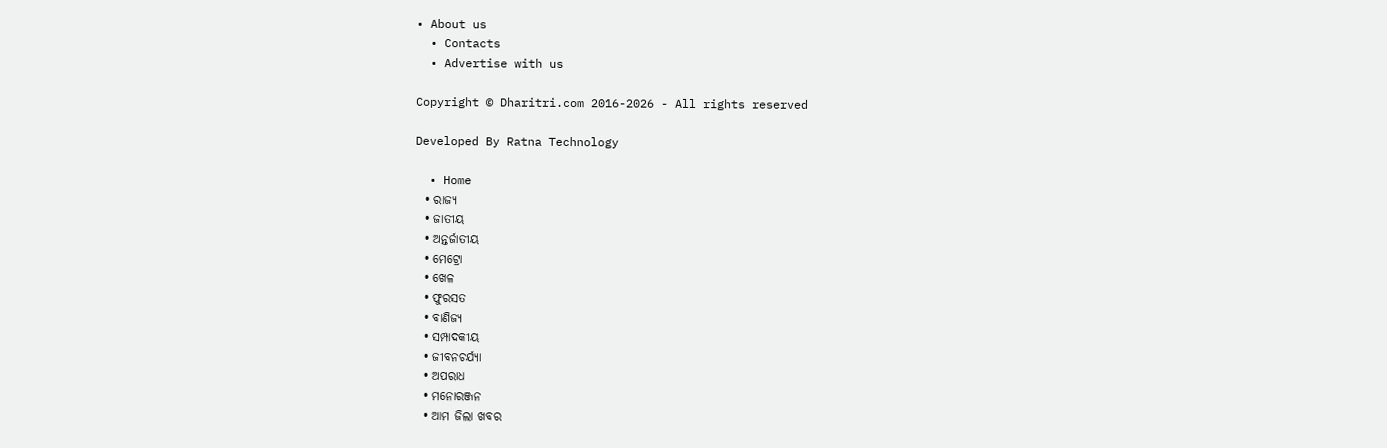• About us
  • Contacts
  • Advertise with us

Copyright © Dharitri.com 2016-2026 - All rights reserved

Developed By Ratna Technology

  • Home
  • ରାଜ୍ୟ
  • ଜାତୀୟ
  • ଅନ୍ତର୍ଜାତୀୟ
  • ମେଟ୍ରୋ
  • ଖେଳ
  • ଫୁରସତ
  • ବାଣିଜ୍ୟ
  • ସମ୍ପାଦକୀୟ
  • ଜୀବନଚର୍ଯ୍ୟା
  • ଅପରାଧ
  • ମନୋରଞ୍ଜନ
  • ଆମ ଜିଲା ଖବର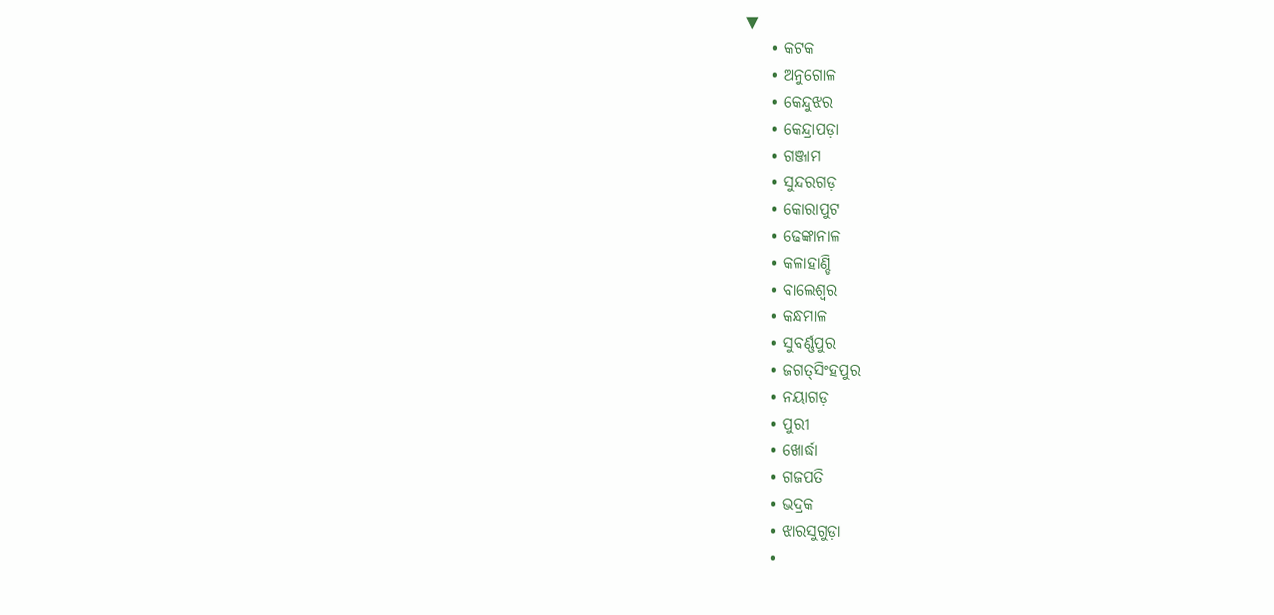▼
    • କଟକ
    • ଅନୁଗୋଳ
    • କେନ୍ଦୁଝର
    • କେନ୍ଦ୍ରାପଡ଼ା
    • ଗଞ୍ଜାମ
    • ସୁନ୍ଦରଗଡ଼
    • କୋରାପୁଟ
    • ଢେଙ୍କାନାଳ
    • କଳାହାଣ୍ଡି
    • ବାଲେଶ୍ୱର
    • କନ୍ଧମାଳ
    • ସୁବର୍ଣ୍ଣପୁର
    • ଜଗତ୍‌ସିଂହପୁର
    • ନୟାଗଡ଼
    • ପୁରୀ
    • ଖୋର୍ଦ୍ଧା
    • ଗଜପତି
    • ଭଦ୍ରକ
    • ଝାରସୁଗୁଡ଼ା
    •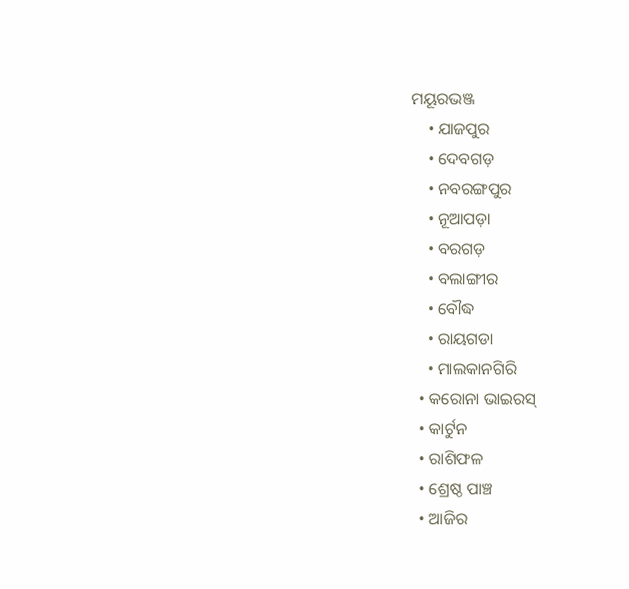ମୟୂରଭଞ୍ଜ
    • ଯାଜପୁର
    • ଦେବଗଡ଼
    • ନବରଙ୍ଗପୁର
    • ନୂଆପଡ଼ା
    • ବରଗଡ଼
    • ବଲାଙ୍ଗୀର
    • ବୌଦ୍ଧ
    • ରାୟଗଡା
    • ମାଲକାନଗିରି
  • କରୋନା ଭାଇରସ୍‌
  • କାର୍ଟୁନ
  • ରାଶିଫଳ
  • ଶ୍ରେଷ୍ଠ ପାଞ୍ଚ
  • ଆଜିର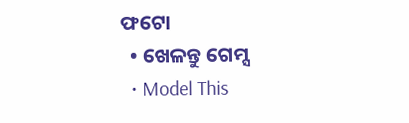ଫଟୋ
  • ଖେଳନ୍ତୁ ଗେମ୍ସ
  • Model This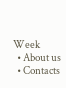Week
  • About us
  • Contacts